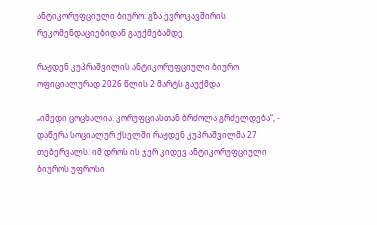ანტიკორუფციული ბიურო: გზა ევროკავშირის რეკომენდაციებიდან გაუქმებამდე

რაჟდენ კუპრაშვილის ანტიკორუფციული ბიურო ოფიციალურად 2026 წლის 2 მარტს გაუქმდა

„იმედი ცოცხალია. კორუფციასთან ბრძოლა გრძელდება“, - დაწერა სოციალურ ქსელში რაჟდენ კუპრაშვილმა 27 თებერვალს. იმ დროს ის ჯერ კიდევ ანტიკორუფციული ბიუროს უფროსი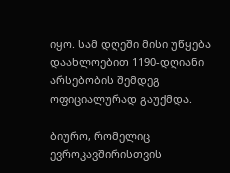იყო. სამ დღეში მისი უწყება დაახლოებით 1190-დღიანი არსებობის შემდეგ ოფიციალურად გაუქმდა.

ბიურო, რომელიც ევროკავშირისთვის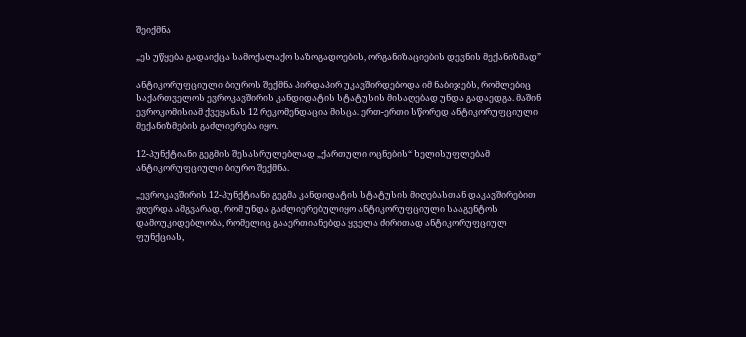შეიქმნა

„ეს უწყება გადაიქცა სამოქალაქო საზოგადოების, ორგანიზაციების დევნის მექანიზმად”

ანტიკორუფციული ბიუროს შექმნა პირდაპირ უკავშირდებოდა იმ ნაბიჯებს, რომლებიც საქართველოს ევროკავშირის კანდიდატის სტატუსის მისაღებად უნდა გადაედგა. მაშინ ევროკომისიამ ქვეყანას 12 რეკომენდაცია მისცა. ერთ-ერთი სწორედ ანტიკორუფციული მექანიზმების გაძლიერება იყო.

12-პუნქტიანი გეგმის შესასრულებლად „ქართული ოცნების“ ხელისუფლებამ ანტიკორუფციული ბიურო შექმნა.

„ევროკავშირის 12-პუნქტიანი გეგმა კანდიდატის სტატუსის მიღებასთან დაკავშირებით ჟღერდა ამგვარად, რომ უნდა გაძლიერებულიყო ანტიკორუფციული სააგენტოს დამოუკიდებლობა, რომელიც გააერთიანებდა ყველა ძირითად ანტიკორუფციულ ფუნქციას,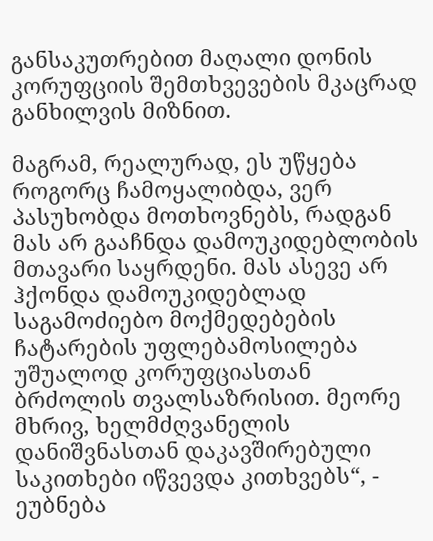განსაკუთრებით მაღალი დონის კორუფციის შემთხვევების მკაცრად განხილვის მიზნით.

მაგრამ, რეალურად, ეს უწყება როგორც ჩამოყალიბდა, ვერ პასუხობდა მოთხოვნებს, რადგან მას არ გააჩნდა დამოუკიდებლობის მთავარი საყრდენი. მას ასევე არ ჰქონდა დამოუკიდებლად საგამოძიებო მოქმედებების ჩატარების უფლებამოსილება უშუალოდ კორუფციასთან ბრძოლის თვალსაზრისით. მეორე მხრივ, ხელმძღვანელის დანიშვნასთან დაკავშირებული საკითხები იწვევდა კითხვებს“, - ეუბნება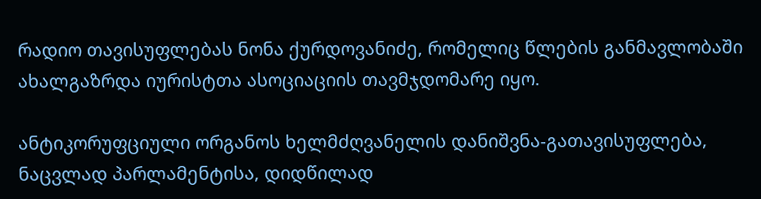რადიო თავისუფლებას ნონა ქურდოვანიძე, რომელიც წლების განმავლობაში ახალგაზრდა იურისტთა ასოციაციის თავმჯდომარე იყო.

ანტიკორუფციული ორგანოს ხელმძღვანელის დანიშვნა-გათავისუფლება, ნაცვლად პარლამენტისა, დიდწილად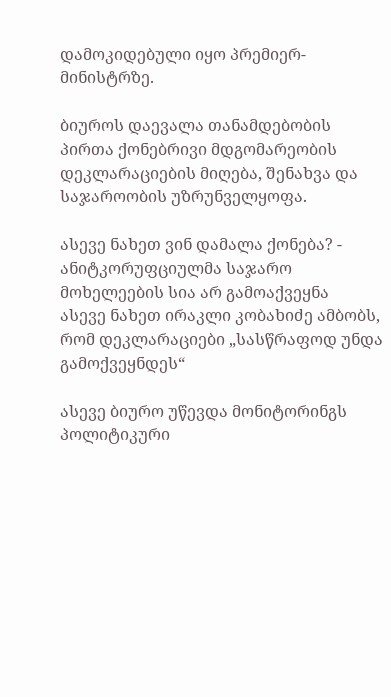დამოკიდებული იყო პრემიერ-მინისტრზე.

ბიუროს დაევალა თანამდებობის პირთა ქონებრივი მდგომარეობის დეკლარაციების მიღება, შენახვა და საჯაროობის უზრუნველყოფა.

ასევე ნახეთ ვინ დამალა ქონება? - ანიტკორუფციულმა საჯარო მოხელეების სია არ გამოაქვეყნა
ასევე ნახეთ ირაკლი კობახიძე ამბობს, რომ დეკლარაციები „სასწრაფოდ უნდა გამოქვეყნდეს“

ასევე ბიურო უწევდა მონიტორინგს პოლიტიკური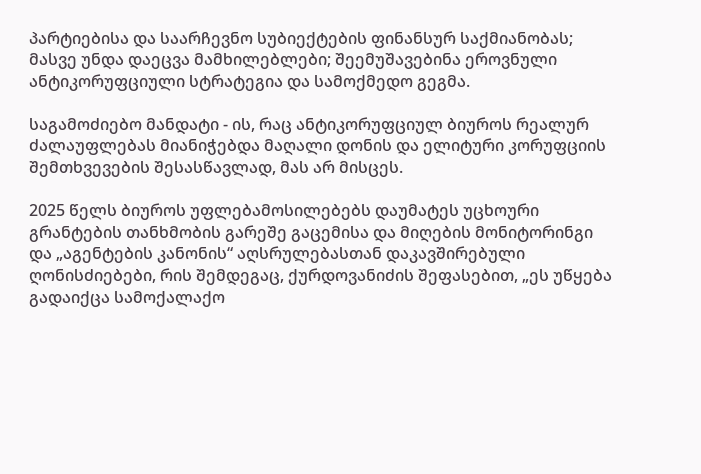პარტიებისა და საარჩევნო სუბიექტების ფინანსურ საქმიანობას; მასვე უნდა დაეცვა მამხილებლები; შეემუშავებინა ეროვნული ანტიკორუფციული სტრატეგია და სამოქმედო გეგმა.

საგამოძიებო მანდატი - ის, რაც ანტიკორუფციულ ბიუროს რეალურ ძალაუფლებას მიანიჭებდა მაღალი დონის და ელიტური კორუფციის შემთხვევების შესასწავლად, მას არ მისცეს.

2025 წელს ბიუროს უფლებამოსილებებს დაუმატეს უცხოური გრანტების თანხმობის გარეშე გაცემისა და მიღების მონიტორინგი და „აგენტების კანონის“ აღსრულებასთან დაკავშირებული ღონისძიებები, რის შემდეგაც, ქურდოვანიძის შეფასებით, „ეს უწყება გადაიქცა სამოქალაქო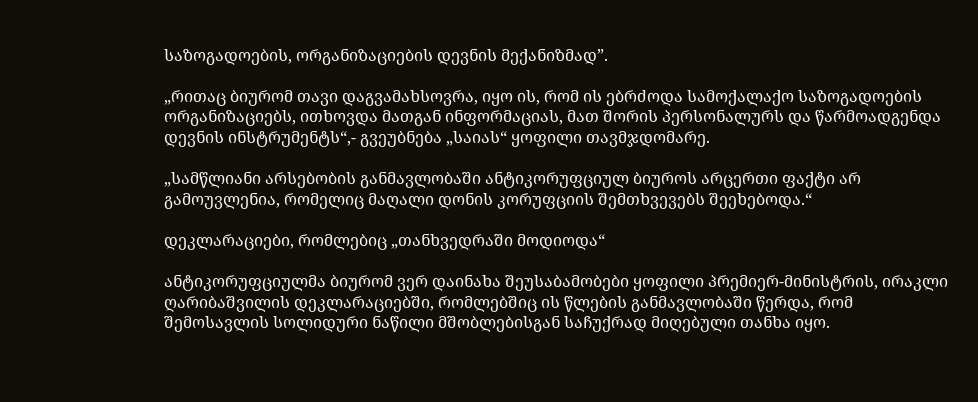საზოგადოების, ორგანიზაციების დევნის მექანიზმად”.

„რითაც ბიურომ თავი დაგვამახსოვრა, იყო ის, რომ ის ებრძოდა სამოქალაქო საზოგადოების ორგანიზაციებს, ითხოვდა მათგან ინფორმაციას, მათ შორის პერსონალურს და წარმოადგენდა დევნის ინსტრუმენტს“,- გვეუბნება „საიას“ ყოფილი თავმჯდომარე.

„სამწლიანი არსებობის განმავლობაში ანტიკორუფციულ ბიუროს არცერთი ფაქტი არ გამოუვლენია, რომელიც მაღალი დონის კორუფციის შემთხვევებს შეეხებოდა.“

დეკლარაციები, რომლებიც „თანხვედრაში მოდიოდა“

ანტიკორუფციულმა ბიურომ ვერ დაინახა შეუსაბამობები ყოფილი პრემიერ-მინისტრის, ირაკლი ღარიბაშვილის დეკლარაციებში, რომლებშიც ის წლების განმავლობაში წერდა, რომ შემოსავლის სოლიდური ნაწილი მშობლებისგან საჩუქრად მიღებული თანხა იყო.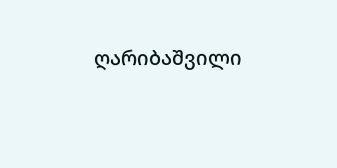ღარიბაშვილი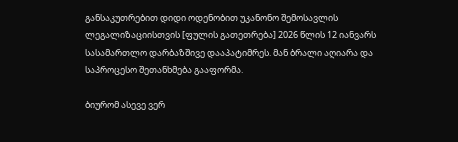განსაკუთრებით დიდი ოდენობით უკანონო შემოსავლის ლეგალიზაციისთვის [ფულის გათეთრება] 2026 წლის 12 იანვარს სასამართლო დარბაზშივე დააპატიმრეს. მან ბრალი აღიარა და საპროცესო შეთანხმება გააფორმა.

ბიურომ ასევე ვერ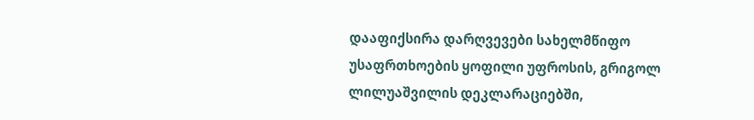დააფიქსირა დარღვევები სახელმწიფო უსაფრთხოების ყოფილი უფროსის, გრიგოლ ლილუაშვილის დეკლარაციებში,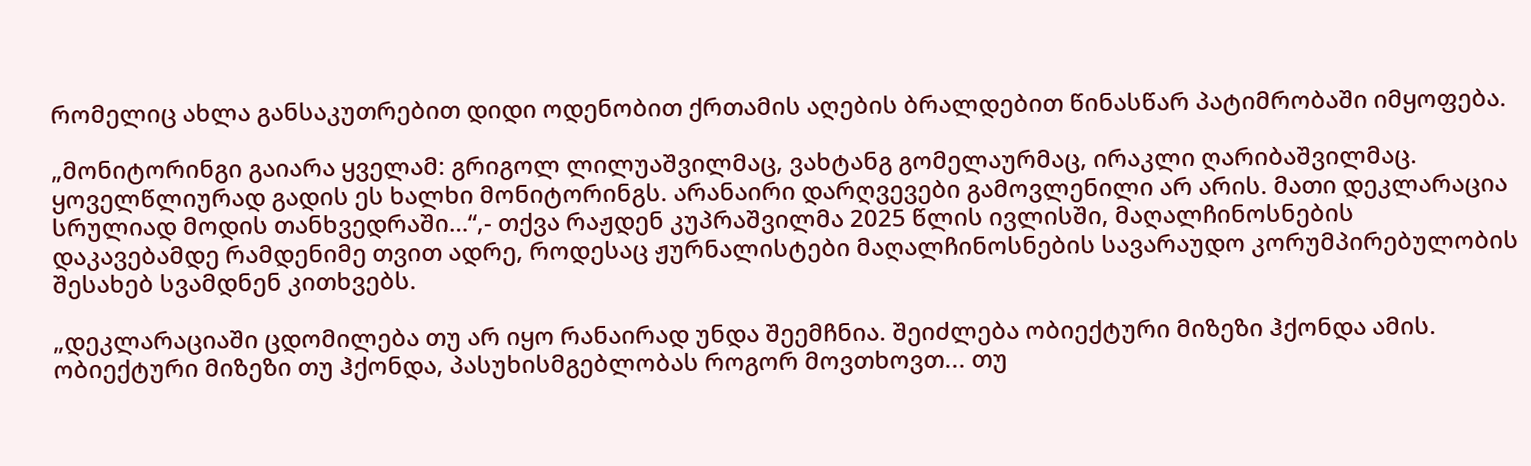რომელიც ახლა განსაკუთრებით დიდი ოდენობით ქრთამის აღების ბრალდებით წინასწარ პატიმრობაში იმყოფება.

„მონიტორინგი გაიარა ყველამ: გრიგოლ ლილუაშვილმაც, ვახტანგ გომელაურმაც, ირაკლი ღარიბაშვილმაც. ყოველწლიურად გადის ეს ხალხი მონიტორინგს. არანაირი დარღვევები გამოვლენილი არ არის. მათი დეკლარაცია სრულიად მოდის თანხვედრაში…“,- თქვა რაჟდენ კუპრაშვილმა 2025 წლის ივლისში, მაღალჩინოსნების დაკავებამდე რამდენიმე თვით ადრე, როდესაც ჟურნალისტები მაღალჩინოსნების სავარაუდო კორუმპირებულობის შესახებ სვამდნენ კითხვებს.

„დეკლარაციაში ცდომილება თუ არ იყო რანაირად უნდა შეემჩნია. შეიძლება ობიექტური მიზეზი ჰქონდა ამის. ობიექტური მიზეზი თუ ჰქონდა, პასუხისმგებლობას როგორ მოვთხოვთ... თუ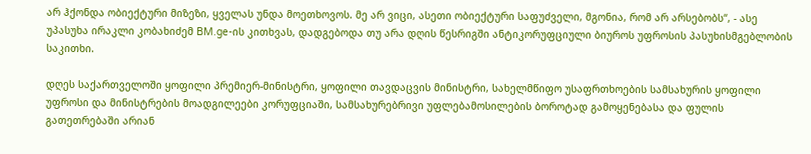არ ჰქონდა ობიექტური მიზეზი, ყველას უნდა მოეთხოვოს. მე არ ვიცი, ასეთი ობიექტური საფუძველი, მგონია, რომ არ არსებობს“, - ასე უპასუხა ირაკლი კობახიძემ BM.ge-ის კითხვას, დადგებოდა თუ არა დღის წესრიგში ანტიკორუფციული ბიუროს უფროსის პასუხისმგებლობის საკითხი.

დღეს საქართველოში ყოფილი პრემიერ-მინისტრი, ყოფილი თავდაცვის მინისტრი, სახელმწიფო უსაფრთხოების სამსახურის ყოფილი უფროსი და მინისტრების მოადგილეები კორუფციაში, სამსახურებრივი უფლებამოსილების ბოროტად გამოყენებასა და ფულის გათეთრებაში არიან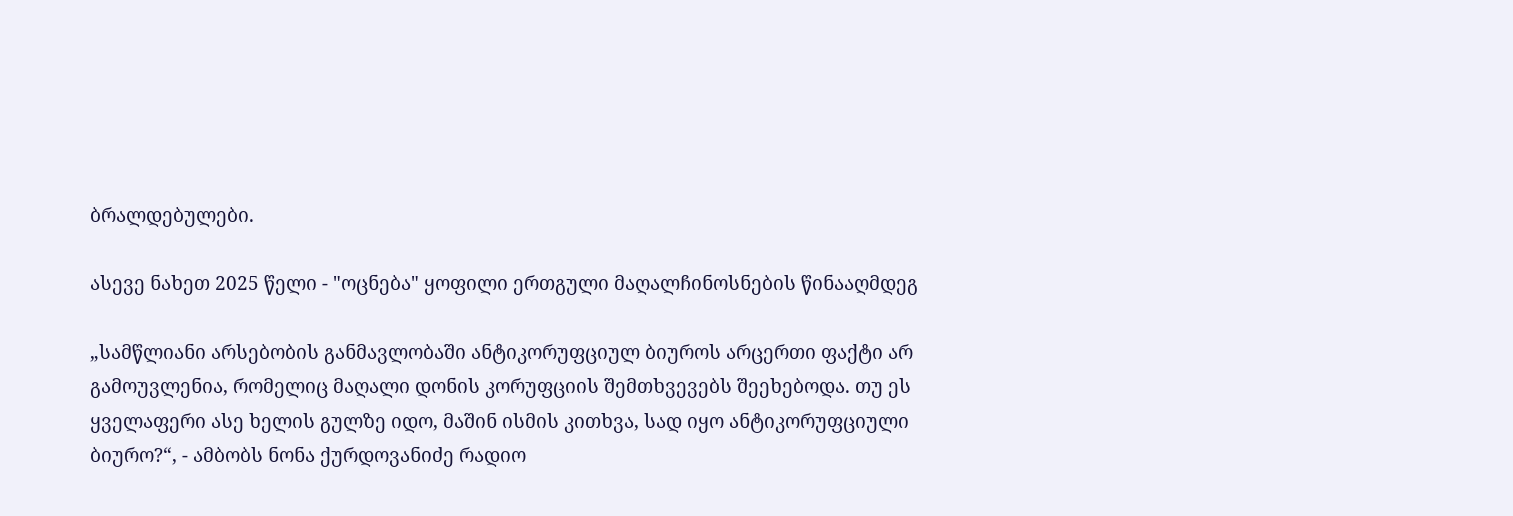ბრალდებულები.

ასევე ნახეთ 2025 წელი - "ოცნება" ყოფილი ერთგული მაღალჩინოსნების წინააღმდეგ

„სამწლიანი არსებობის განმავლობაში ანტიკორუფციულ ბიუროს არცერთი ფაქტი არ გამოუვლენია, რომელიც მაღალი დონის კორუფციის შემთხვევებს შეეხებოდა. თუ ეს ყველაფერი ასე ხელის გულზე იდო, მაშინ ისმის კითხვა, სად იყო ანტიკორუფციული ბიურო?“, - ამბობს ნონა ქურდოვანიძე რადიო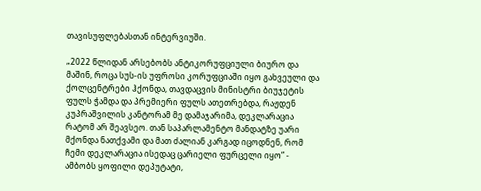თავისუფლებასთან ინტერვიუში.

„2022 წლიდან არსებობს ანტიკორუფციული ბიურო და მაშინ, როცა სუს-ის უფროსი კორუფციაში იყო გახვეული და ქოლცენტრები ჰქონდა, თავდაცვის მინისტრი ბიუჯეტის ფულს ჭამდა და პრემიერი ფულს ათეთრებდა, რაჟდენ კუპრაშვილის კანტორამ მე დამაჯარიმა, დეკლარაცია რატომ არ შეავსეო. თან საპარლამენტო მანდატზე უარი მქონდა ნათქვამი და მათ ძალიან კარგად იცოდნენ, რომ ჩემი დეკლარაცია ისედაც ცარიელი ფურცელი იყო” - ამბობს ყოფილი დეპუტატი,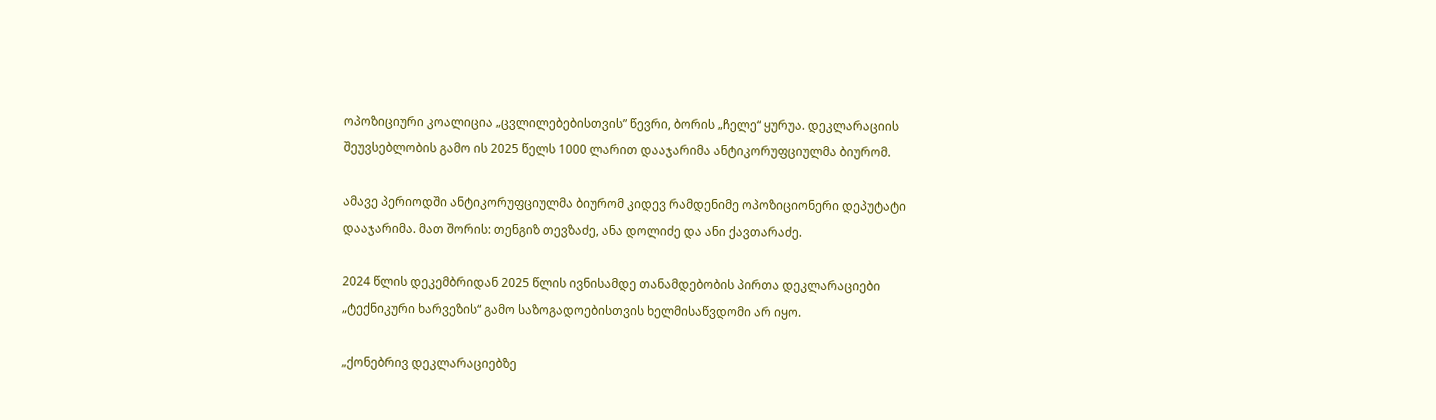ოპოზიციური კოალიცია „ცვლილებებისთვის” წევრი, ბორის „ჩელე“ ყურუა. დეკლარაციის შეუვსებლობის გამო ის 2025 წელს 1000 ლარით დააჯარიმა ანტიკორუფციულმა ბიურომ.

ამავე პერიოდში ანტიკორუფციულმა ბიურომ კიდევ რამდენიმე ოპოზიციონერი დეპუტატი დააჯარიმა. მათ შორის: თენგიზ თევზაძე, ანა დოლიძე და ანი ქავთარაძე.

2024 წლის დეკემბრიდან 2025 წლის ივნისამდე თანამდებობის პირთა დეკლარაციები „ტექნიკური ხარვეზის“ გამო საზოგადოებისთვის ხელმისაწვდომი არ იყო.

„ქონებრივ დეკლარაციებზე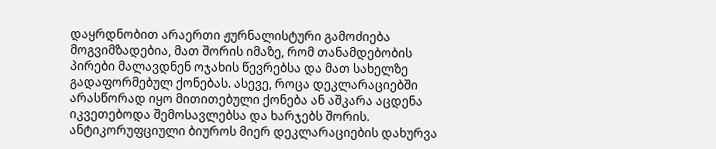დაყრდნობით არაერთი ჟურნალისტური გამოძიება მოგვიმზადებია, მათ შორის იმაზე, რომ თანამდებობის პირები მალავდნენ ოჯახის წევრებსა და მათ სახელზე გადაფორმებულ ქონებას. ასევე, როცა დეკლარაციებში არასწორად იყო მითითებული ქონება ან აშკარა აცდენა იკვეთებოდა შემოსავლებსა და ხარჯებს შორის. ანტიკორუფციული ბიუროს მიერ დეკლარაციების დახურვა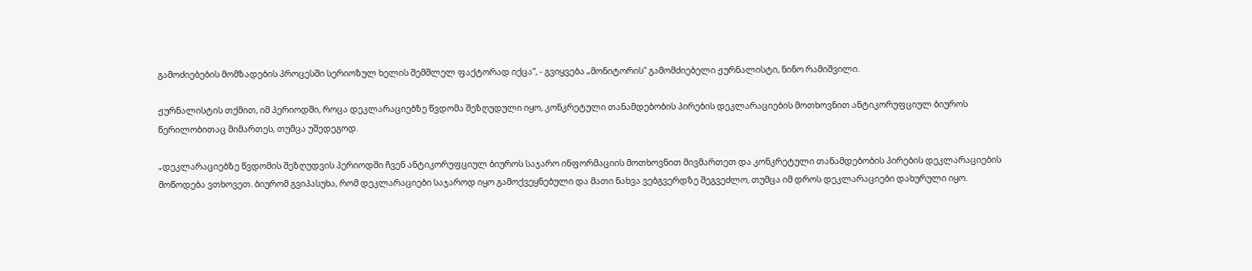გამოძიებების მომზადების პროცესში სერიოზულ ხელის შემშლელ ფაქტორად იქცა“, - გვიყვება „მონიტორის“ გამომძიებელი ჟურნალისტი, ნინო რამიშვილი.

ჟურნალისტის თქმით, იმ პერიოდში, როცა დეკლარაციებზე წვდომა შეზღუდული იყო, კონკრეტული თანამდებობის პირების დეკლარაციების მოთხოვნით ანტიკორუფციულ ბიუროს წერილობითაც მიმართეს, თუმცა უშედეგოდ.

„დეკლარაციებზე წვდომის შეზღუდვის პერიოდში ჩვენ ანტიკორუფციულ ბიუროს საჯარო ინფორმაციის მოთხოვნით მივმართეთ და კონკრეტული თანამდებობის პირების დეკლარაციების მოწოდება ვთხოვეთ. ბიურომ გვიპასუხა, რომ დეკლარაციები საჯაროდ იყო გამოქვეყნებული და მათი ნახვა ვებგვერდზე შეგვეძლო, თუმცა იმ დროს დეკლარაციები დახურული იყო.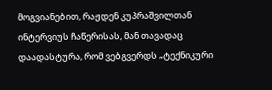მოგვიანებით, რაჟდენ კუპრაშვილთან ინტერვიუს ჩაწერისას, მან თავადაც დაადასტურა, რომ ვებგვერდს „ტექნიკური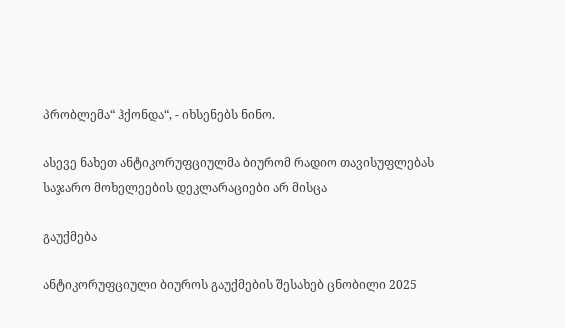პრობლემა“ ჰქონდა“, - იხსენებს ნინო.

ასევე ნახეთ ანტიკორუფციულმა ბიურომ რადიო თავისუფლებას საჯარო მოხელეების დეკლარაციები არ მისცა

გაუქმება

ანტიკორუფციული ბიუროს გაუქმების შესახებ ცნობილი 2025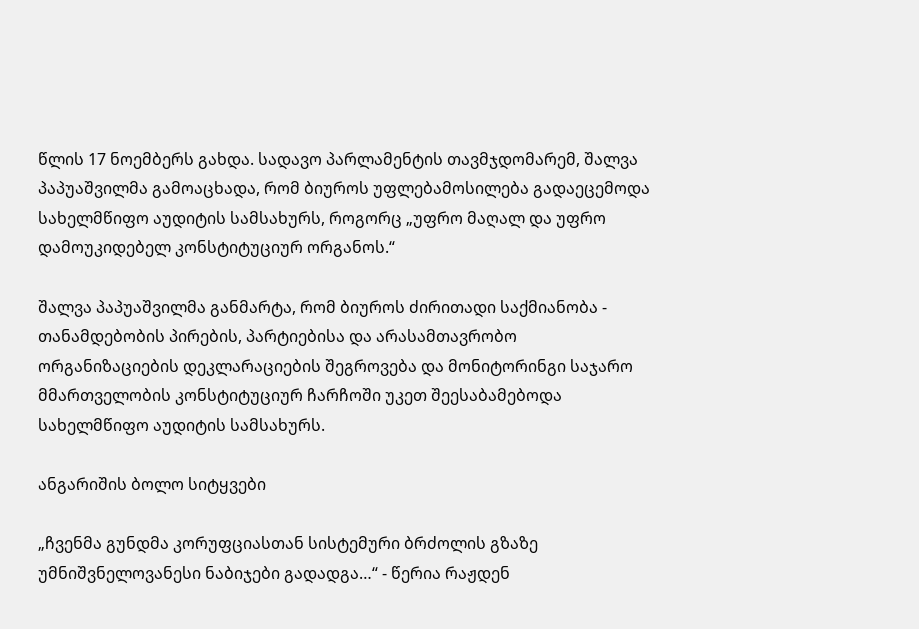წლის 17 ნოემბერს გახდა. სადავო პარლამენტის თავმჯდომარემ, შალვა პაპუაშვილმა გამოაცხადა, რომ ბიუროს უფლებამოსილება გადაეცემოდა სახელმწიფო აუდიტის სამსახურს, როგორც „უფრო მაღალ და უფრო დამოუკიდებელ კონსტიტუციურ ორგანოს.“

შალვა პაპუაშვილმა განმარტა, რომ ბიუროს ძირითადი საქმიანობა - თანამდებობის პირების, პარტიებისა და არასამთავრობო ორგანიზაციების დეკლარაციების შეგროვება და მონიტორინგი საჯარო მმართველობის კონსტიტუციურ ჩარჩოში უკეთ შეესაბამებოდა სახელმწიფო აუდიტის სამსახურს.

ანგარიშის ბოლო სიტყვები

„ჩვენმა გუნდმა კორუფციასთან სისტემური ბრძოლის გზაზე უმნიშვნელოვანესი ნაბიჯები გადადგა…“ - წერია რაჟდენ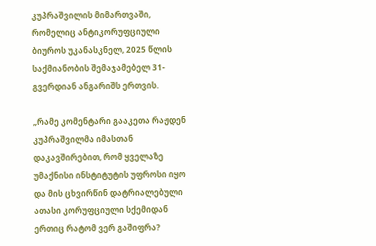კუპრაშვილის მიმართვაში, რომელიც ანტიკორუფციული ბიუროს უკანასკნელ, 2025 წლის საქმიანობის შემაჯამებელ 31-გვერდიან ანგარიშს ერთვის.

„რამე კომენტარი გააკეთა რაჟდენ კუპრაშვილმა იმასთან დაკავშირებით, რომ ყველაზე უმაქნისი ინსტიტუტის უფროსი იყო და მის ცხვირწინ დატრიალებული ათასი კორუფციული სქემიდან ერთიც რატომ ვერ გაშიფრა?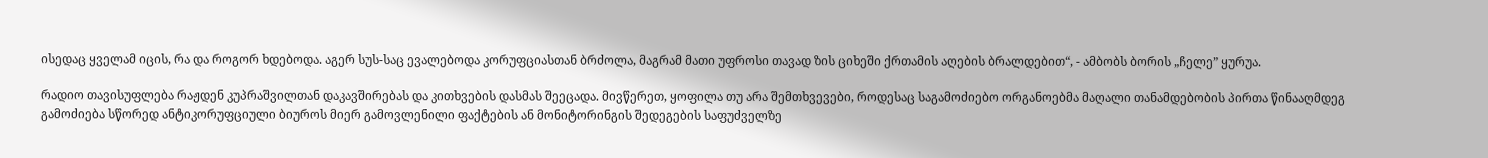ისედაც ყველამ იცის, რა და როგორ ხდებოდა. აგერ სუს-საც ევალებოდა კორუფციასთან ბრძოლა, მაგრამ მათი უფროსი თავად ზის ციხეში ქრთამის აღების ბრალდებით“, - ამბობს ბორის „ჩელე” ყურუა.

რადიო თავისუფლება რაჟდენ კუპრაშვილთან დაკავშირებას და კითხვების დასმას შეეცადა. მივწერეთ, ყოფილა თუ არა შემთხვევები, როდესაც საგამოძიებო ორგანოებმა მაღალი თანამდებობის პირთა წინააღმდეგ გამოძიება სწორედ ანტიკორუფციული ბიუროს მიერ გამოვლენილი ფაქტების ან მონიტორინგის შედეგების საფუძველზე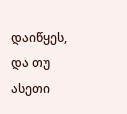დაიწყეს, და თუ ასეთი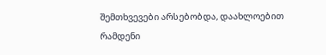შემთხვევები არსებობდა, დაახლოებით რამდენი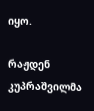იყო.

რაჟდენ კუპრაშვილმა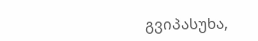გვიპასუხა,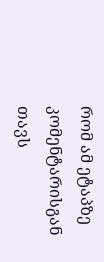რომ ამ ეტაპზე კომენტარისგან თავს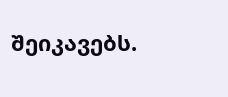შეიკავებს.